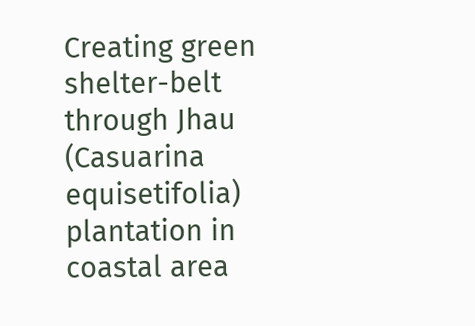Creating green shelter-belt through Jhau (Casuarina equisetifolia) plantation in coastal area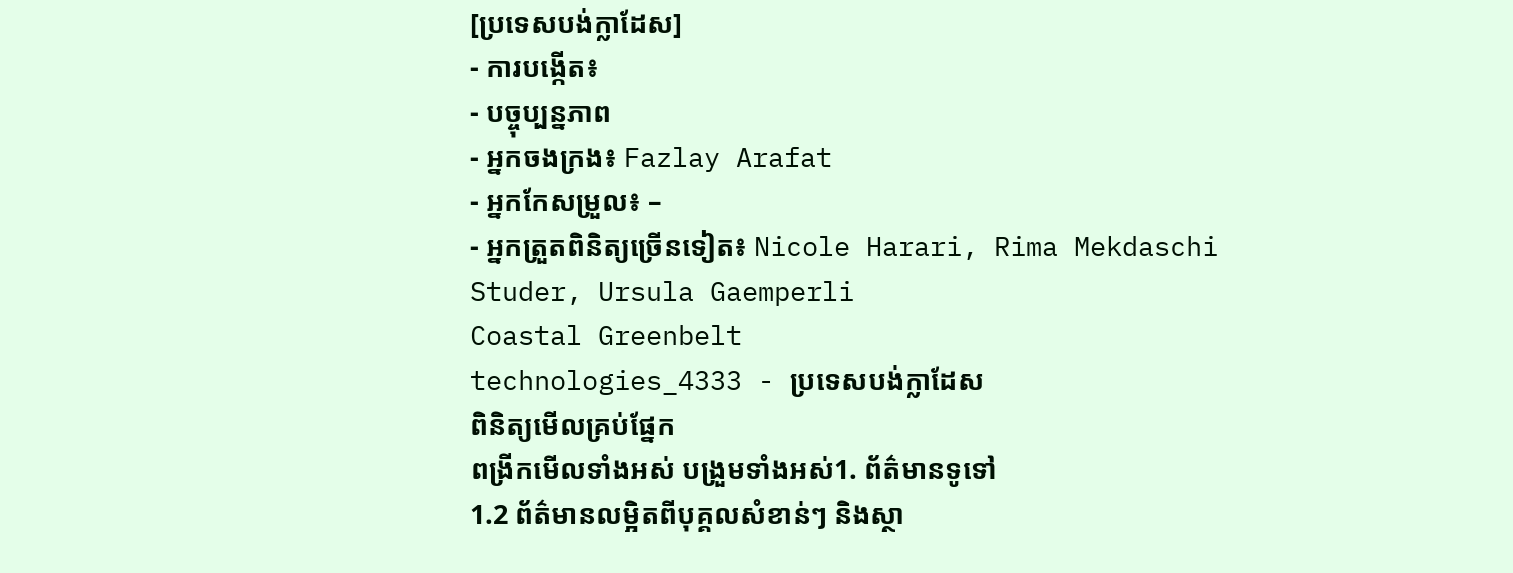[ប្រទេសបង់ក្លាដែស]
- ការបង្កើត៖
- បច្ចុប្បន្នភាព
- អ្នកចងក្រង៖ Fazlay Arafat
- អ្នកកែសម្រួល៖ –
- អ្នកត្រួតពិនិត្យច្រើនទៀត៖ Nicole Harari, Rima Mekdaschi Studer, Ursula Gaemperli
Coastal Greenbelt
technologies_4333 - ប្រទេសបង់ក្លាដែស
ពិនិត្យមើលគ្រប់ផ្នែក
ពង្រីកមើលទាំងអស់ បង្រួមទាំងអស់1. ព័ត៌មានទូទៅ
1.2 ព័ត៌មានលម្អិតពីបុគ្គលសំខាន់ៗ និងស្ថា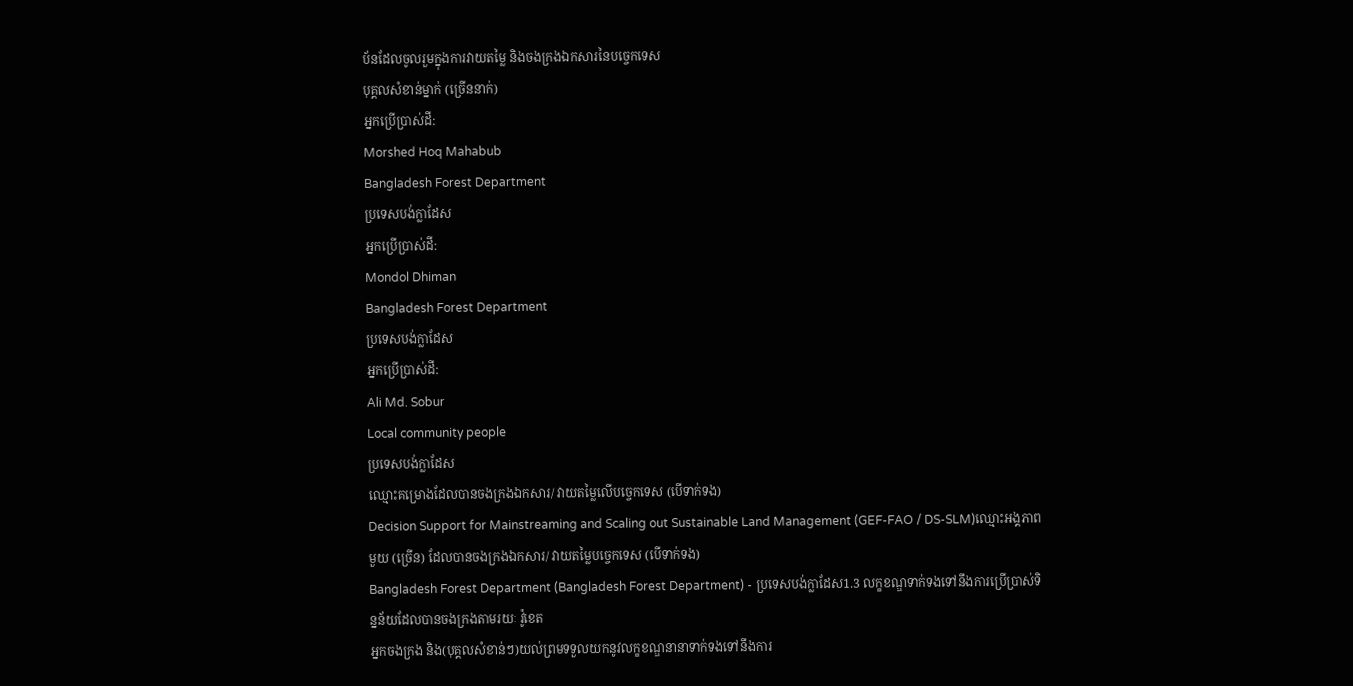ប័នដែលចូលរួមក្នុងការវាយតម្លៃ និងចងក្រងឯកសារនៃបច្ចេកទេស
បុគ្គលសំខាន់ម្នាក់ (ច្រើននាក់)
អ្នកប្រើប្រាស់ដី:
Morshed Hoq Mahabub
Bangladesh Forest Department
ប្រទេសបង់ក្លាដែស
អ្នកប្រើប្រាស់ដី:
Mondol Dhiman
Bangladesh Forest Department
ប្រទេសបង់ក្លាដែស
អ្នកប្រើប្រាស់ដី:
Ali Md. Sobur
Local community people
ប្រទេសបង់ក្លាដែស
ឈ្មោះគម្រោងដែលបានចងក្រងឯកសារ/ វាយតម្លៃលើបច្ចេកទេស (បើទាក់ទង)
Decision Support for Mainstreaming and Scaling out Sustainable Land Management (GEF-FAO / DS-SLM)ឈ្មោះអង្គភាពមួយ (ច្រើន) ដែលបានចងក្រងឯកសារ/ វាយតម្លៃបច្ចេកទេស (បើទាក់ទង)
Bangladesh Forest Department (Bangladesh Forest Department) - ប្រទេសបង់ក្លាដែស1.3 លក្ខខណ្ឌទាក់ទងទៅនឹងការប្រើប្រាស់ទិន្នន័យដែលបានចងក្រងតាមរយៈ វ៉ូខេត
អ្នកចងក្រង និង(បុគ្គលសំខាន់ៗ)យល់ព្រមទទួលយកនូវលក្ខខណ្ឌនានាទាក់ទងទៅនឹងការ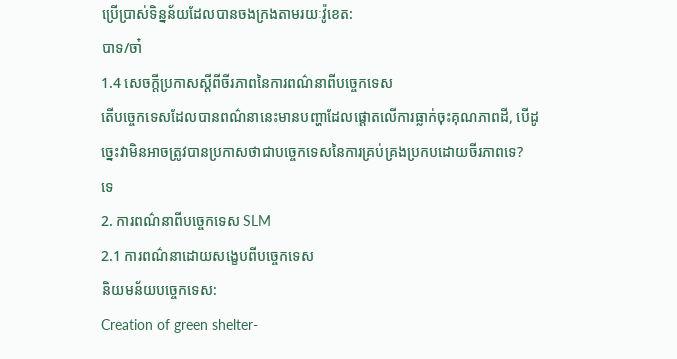ប្រើប្រាស់ទិន្នន័យដែលបានចងក្រងតាមរយៈវ៉ូខេត:
បាទ/ចា៎
1.4 សេចក្តីប្រកាសស្តីពីចីរភាពនៃការពណ៌នាពីបច្ចេកទេស
តើបច្ចេកទេសដែលបានពណ៌នានេះមានបញ្ហាដែលផ្តោតលើការធ្លាក់ចុះគុណភាពដី, បើដូច្នេះវាមិនអាចត្រូវបានប្រកាសថាជាបច្ចេកទេសនៃការគ្រប់គ្រងប្រកបដោយចីរភាពទេ?
ទេ
2. ការពណ៌នាពីបច្ចេកទេស SLM
2.1 ការពណ៌នាដោយសង្ខេបពីបច្ចេកទេស
និយមន័យបច្ចេកទេស:
Creation of green shelter-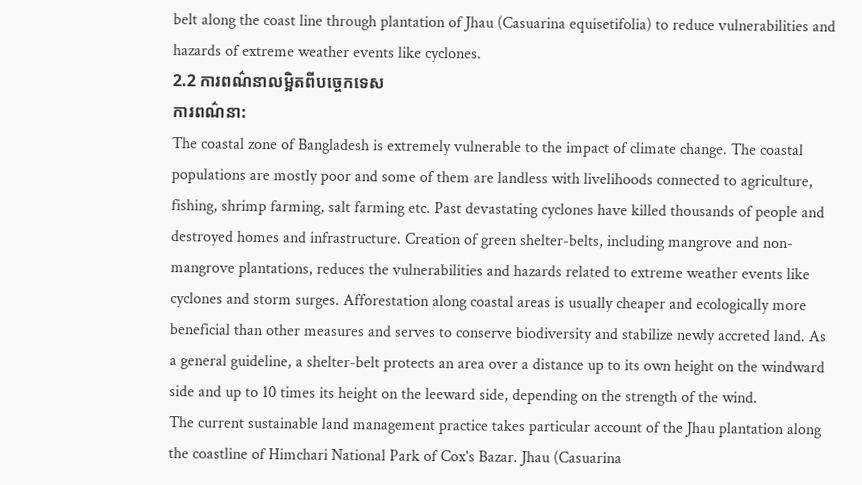belt along the coast line through plantation of Jhau (Casuarina equisetifolia) to reduce vulnerabilities and hazards of extreme weather events like cyclones.
2.2 ការពណ៌នាលម្អិតពីបច្ចេកទេស
ការពណ៌នា:
The coastal zone of Bangladesh is extremely vulnerable to the impact of climate change. The coastal populations are mostly poor and some of them are landless with livelihoods connected to agriculture, fishing, shrimp farming, salt farming etc. Past devastating cyclones have killed thousands of people and destroyed homes and infrastructure. Creation of green shelter-belts, including mangrove and non-mangrove plantations, reduces the vulnerabilities and hazards related to extreme weather events like cyclones and storm surges. Afforestation along coastal areas is usually cheaper and ecologically more beneficial than other measures and serves to conserve biodiversity and stabilize newly accreted land. As a general guideline, a shelter-belt protects an area over a distance up to its own height on the windward side and up to 10 times its height on the leeward side, depending on the strength of the wind.
The current sustainable land management practice takes particular account of the Jhau plantation along the coastline of Himchari National Park of Cox's Bazar. Jhau (Casuarina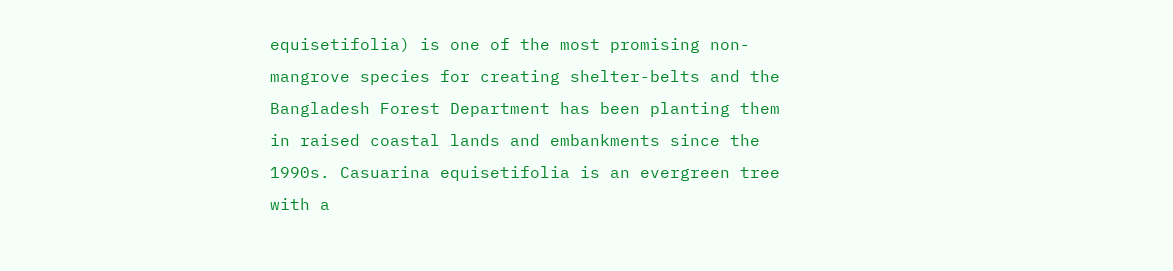equisetifolia) is one of the most promising non-mangrove species for creating shelter-belts and the Bangladesh Forest Department has been planting them in raised coastal lands and embankments since the 1990s. Casuarina equisetifolia is an evergreen tree with a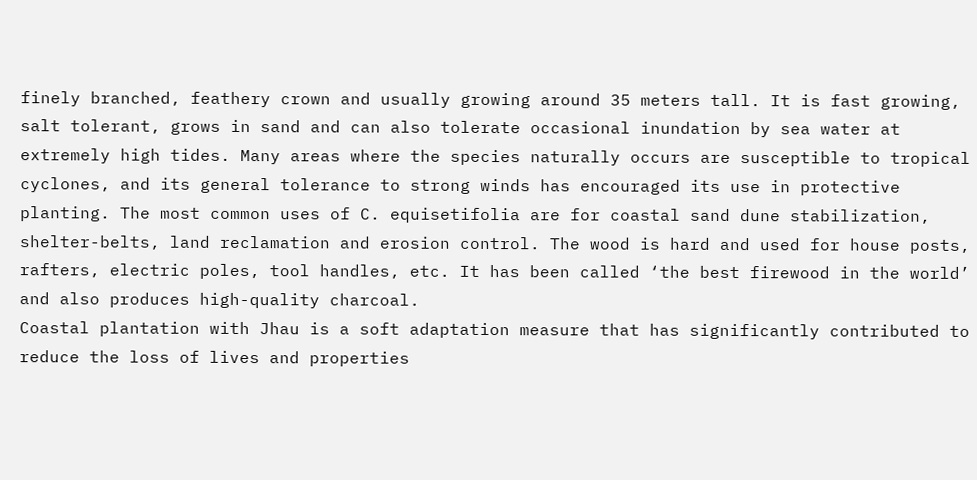finely branched, feathery crown and usually growing around 35 meters tall. It is fast growing, salt tolerant, grows in sand and can also tolerate occasional inundation by sea water at extremely high tides. Many areas where the species naturally occurs are susceptible to tropical cyclones, and its general tolerance to strong winds has encouraged its use in protective planting. The most common uses of C. equisetifolia are for coastal sand dune stabilization, shelter-belts, land reclamation and erosion control. The wood is hard and used for house posts, rafters, electric poles, tool handles, etc. It has been called ‘the best firewood in the world’ and also produces high-quality charcoal.
Coastal plantation with Jhau is a soft adaptation measure that has significantly contributed to reduce the loss of lives and properties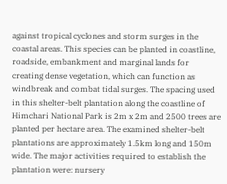against tropical cyclones and storm surges in the coastal areas. This species can be planted in coastline, roadside, embankment and marginal lands for creating dense vegetation, which can function as windbreak and combat tidal surges. The spacing used in this shelter-belt plantation along the coastline of Himchari National Park is 2m x 2m and 2500 trees are planted per hectare area. The examined shelter-belt plantations are approximately 1.5km long and 150m wide. The major activities required to establish the plantation were: nursery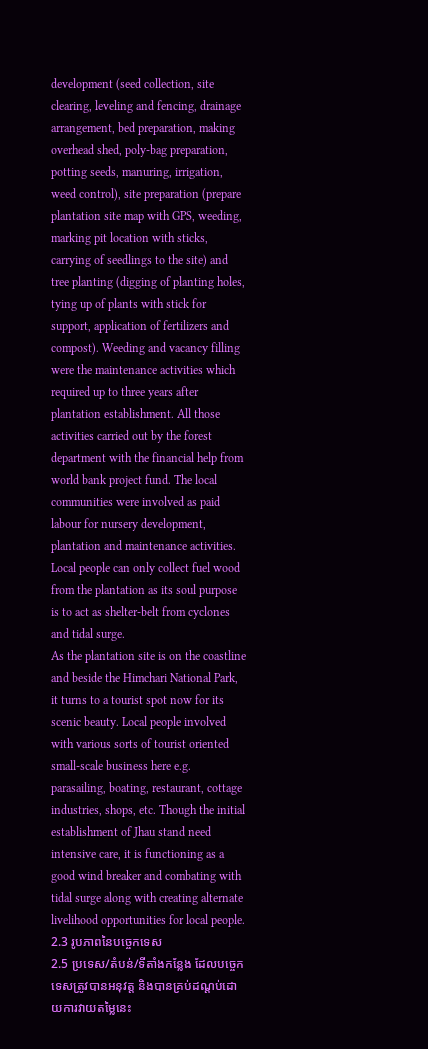development (seed collection, site clearing, leveling and fencing, drainage arrangement, bed preparation, making overhead shed, poly-bag preparation, potting seeds, manuring, irrigation, weed control), site preparation (prepare plantation site map with GPS, weeding, marking pit location with sticks, carrying of seedlings to the site) and tree planting (digging of planting holes, tying up of plants with stick for support, application of fertilizers and compost). Weeding and vacancy filling were the maintenance activities which required up to three years after plantation establishment. All those activities carried out by the forest department with the financial help from world bank project fund. The local communities were involved as paid labour for nursery development, plantation and maintenance activities. Local people can only collect fuel wood from the plantation as its soul purpose is to act as shelter-belt from cyclones and tidal surge.
As the plantation site is on the coastline and beside the Himchari National Park, it turns to a tourist spot now for its scenic beauty. Local people involved with various sorts of tourist oriented small-scale business here e.g. parasailing, boating, restaurant, cottage industries, shops, etc. Though the initial establishment of Jhau stand need intensive care, it is functioning as a good wind breaker and combating with tidal surge along with creating alternate livelihood opportunities for local people.
2.3 រូបភាពនៃបច្ចេកទេស
2.5 ប្រទេស/តំបន់/ទីតាំងកន្លែង ដែលបច្ចេកទេសត្រូវបានអនុវត្ត និងបានគ្រប់ដណ្តប់ដោយការវាយតម្លៃនេះ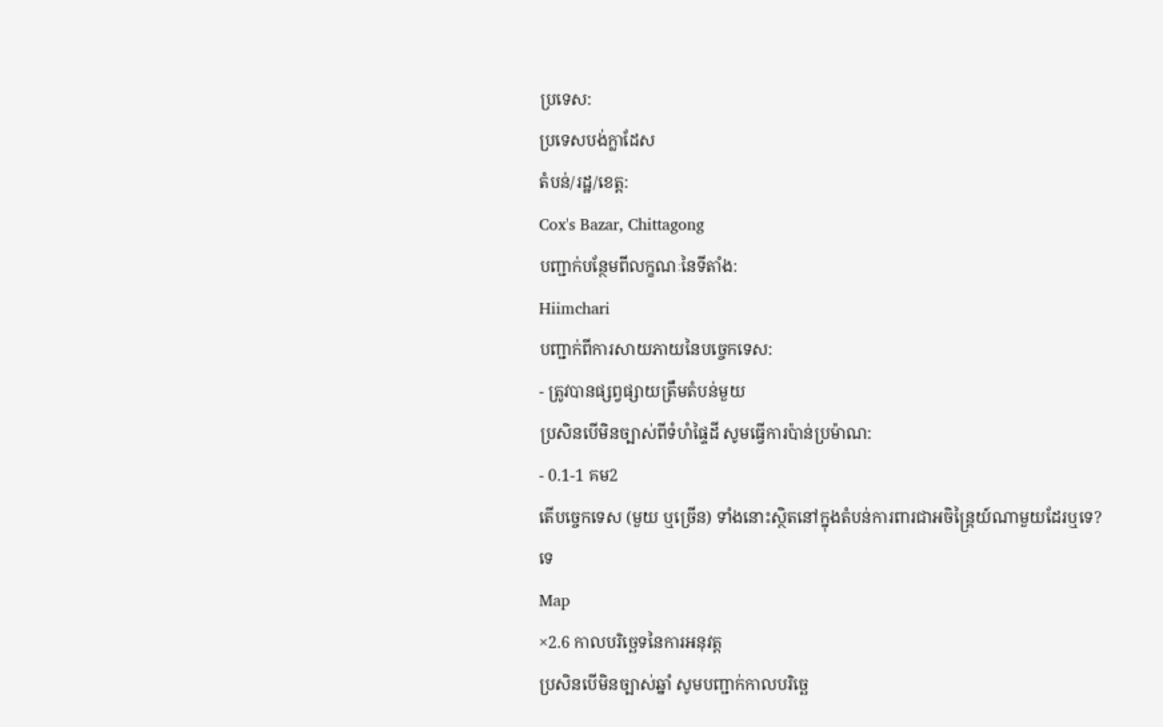ប្រទេស:
ប្រទេសបង់ក្លាដែស
តំបន់/រដ្ឋ/ខេត្ត:
Cox's Bazar, Chittagong
បញ្ជាក់បន្ថែមពីលក្ខណៈនៃទីតាំង:
Hiimchari
បញ្ជាក់ពីការសាយភាយនៃបច្ចេកទេស:
- ត្រូវបានផ្សព្វផ្សាយត្រឹមតំបន់មួយ
ប្រសិនបើមិនច្បាស់ពីទំហំផ្ទៃដី សូមធ្វើការប៉ាន់ប្រម៉ាណ:
- 0.1-1 គម2
តើបច្ចេកទេស (មួយ ឬច្រើន) ទាំងនោះស្ថិតនៅក្នុងតំបន់ការពារជាអចិន្ត្រៃយ៍ណាមួយដែរឬទេ?
ទេ
Map
×2.6 កាលបរិច្ឆេទនៃការអនុវត្ត
ប្រសិនបើមិនច្បាស់ឆ្នាំ សូមបញ្ជាក់កាលបរិច្ឆេ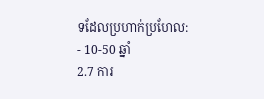ទដែលប្រហាក់ប្រហែល:
- 10-50 ឆ្នាំ
2.7 ការ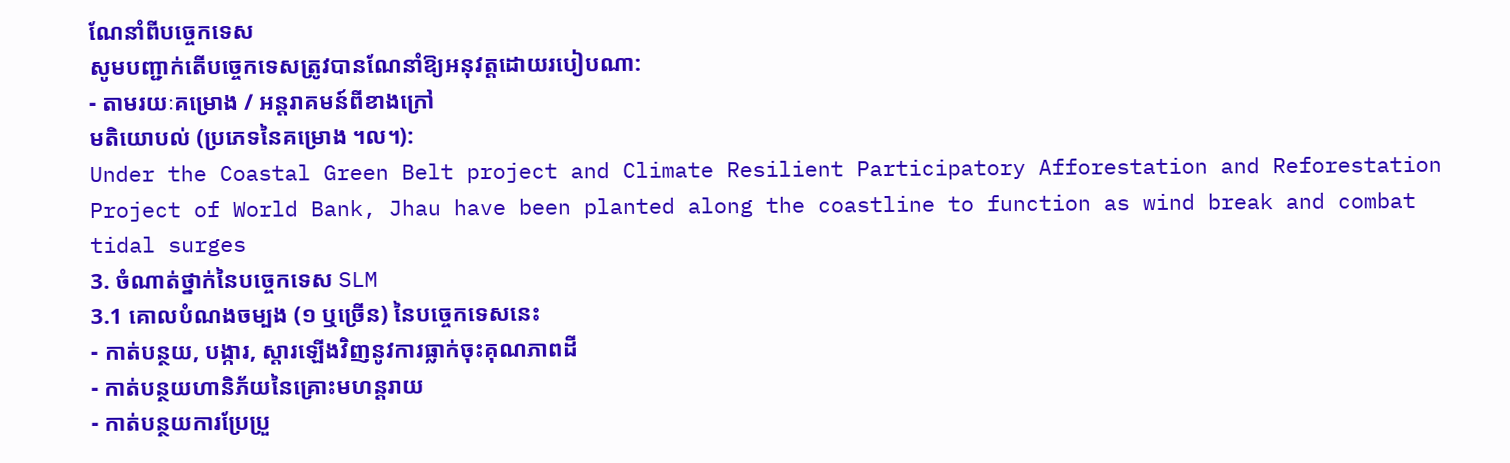ណែនាំពីបច្ចេកទេស
សូមបញ្ជាក់តើបច្ចេកទេសត្រូវបានណែនាំឱ្យអនុវត្តដោយរបៀបណា:
- តាមរយៈគម្រោង / អន្តរាគមន៍ពីខាងក្រៅ
មតិយោបល់ (ប្រភេទនៃគម្រោង ។ល។):
Under the Coastal Green Belt project and Climate Resilient Participatory Afforestation and Reforestation Project of World Bank, Jhau have been planted along the coastline to function as wind break and combat tidal surges
3. ចំណាត់ថ្នាក់នៃបច្ចេកទេស SLM
3.1 គោលបំណងចម្បង (១ ឬច្រើន) នៃបច្ចេកទេសនេះ
- កាត់បន្ថយ, បង្ការ, ស្តារឡើងវិញនូវការធ្លាក់ចុះគុណភាពដី
- កាត់បន្ថយហានិភ័យនៃគ្រោះមហន្តរាយ
- កាត់បន្ថយការប្រែប្រួ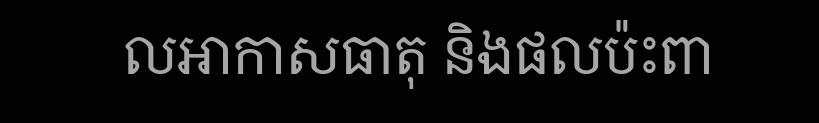លអាកាសធាតុ និងផលប៉ះពា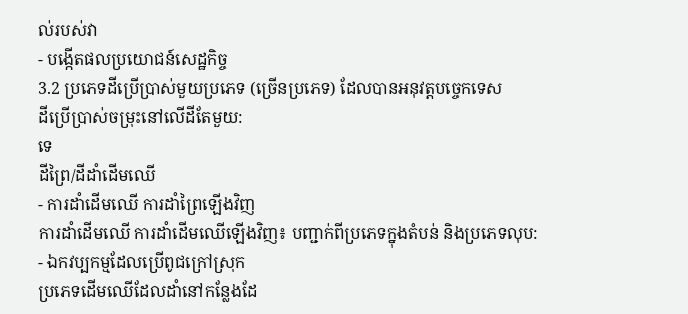ល់របស់វា
- បង្កើតផលប្រយោជន៍សេដ្ឋកិច្ច
3.2 ប្រភេទដីប្រើប្រាស់មួយប្រភេទ (ច្រើនប្រភេទ) ដែលបានអនុវត្តបច្ចេកទេស
ដីប្រើប្រាស់ចម្រុះនៅលើដីតែមួយ:
ទេ
ដីព្រៃ/ដីដាំដើមឈើ
- ការដាំដើមឈើ ការដាំព្រៃឡើងវិញ
ការដាំដើមឈើ ការដាំដើមឈើឡើងវិញ៖ បញ្ជាក់ពីប្រភេទក្នុងតំបន់ និងប្រភេទលុប:
- ឯកវប្បកម្មដែលប្រើពូជក្រៅស្រុក
ប្រភេទដើមឈើដែលដាំនៅកន្លែងដែ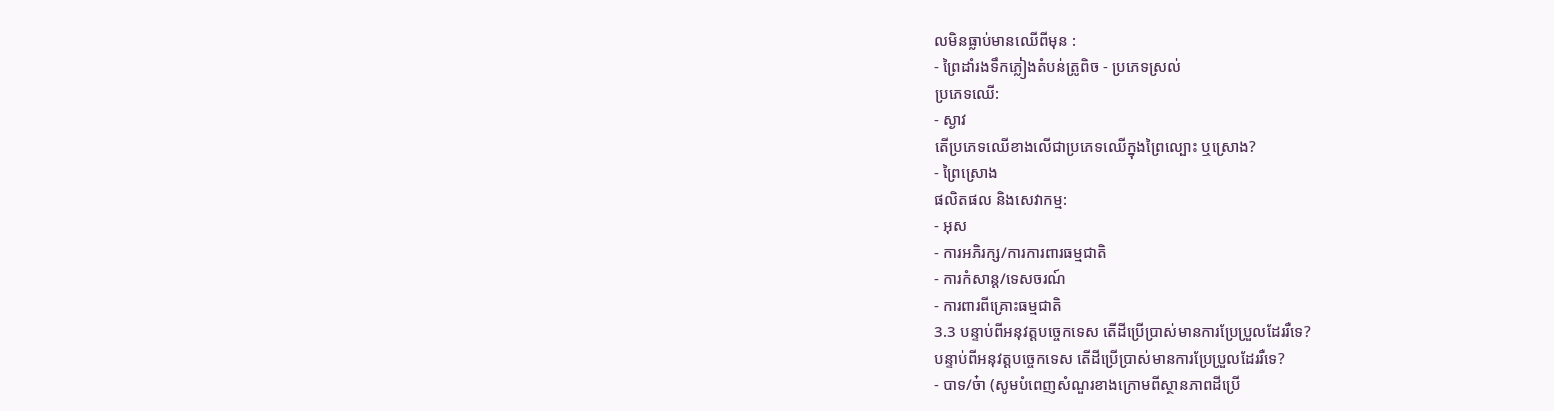លមិនធ្លាប់មានឈើពីមុន :
- ព្រៃដាំរងទឹកភ្លៀងតំបន់ត្រូពិច - ប្រភេទស្រល់
ប្រភេទឈើ:
- ស្ងាវ
តើប្រភេទឈើខាងលើជាប្រភេទឈើក្នុងព្រៃល្បោះ ឬស្រោង?
- ព្រៃស្រោង
ផលិតផល និងសេវាកម្ម:
- អុស
- ការអភិរក្ស/ការការពារធម្មជាតិ
- ការកំសាន្ត/ទេសចរណ៍
- ការពារពីគ្រោះធម្មជាតិ
3.3 បន្ទាប់ពីអនុវត្តបច្ចេកទេស តើដីប្រើប្រាស់មានការប្រែប្រួលដែររឺទេ?
បន្ទាប់ពីអនុវត្តបច្ចេកទេស តើដីប្រើប្រាស់មានការប្រែប្រួលដែររឺទេ?
- បាទ/ច៎ា (សូមបំពេញសំណួរខាងក្រោមពីស្ថានភាពដីប្រើ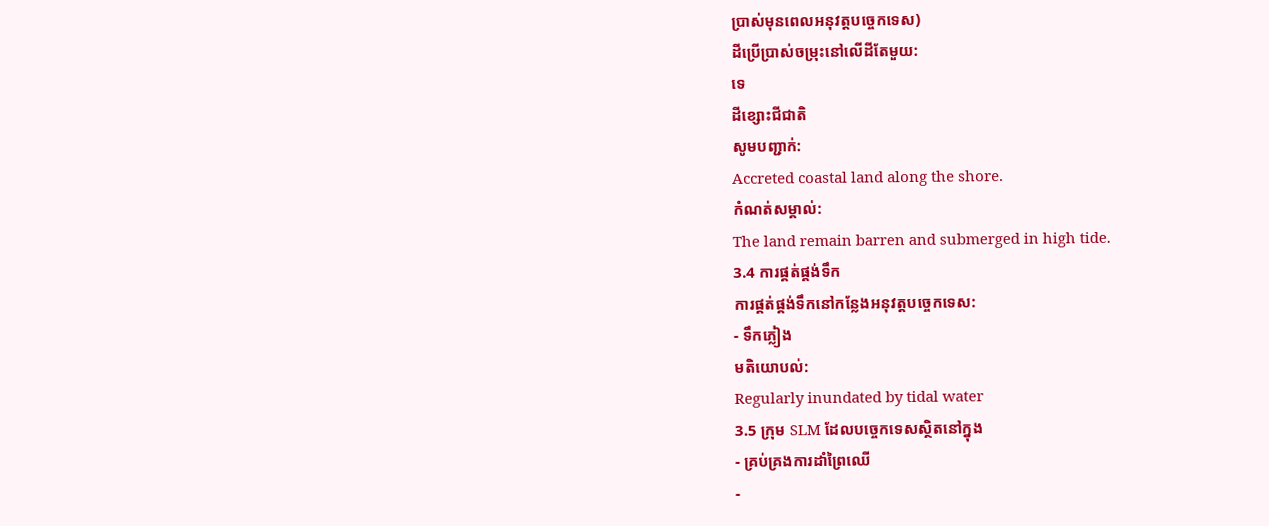ប្រាស់មុនពេលអនុវត្តបច្ចេកទេស)
ដីប្រើប្រាស់ចម្រុះនៅលើដីតែមួយ:
ទេ
ដីខ្សោះជីជាតិ
សូមបញ្ជាក់:
Accreted coastal land along the shore.
កំណត់សម្គាល់:
The land remain barren and submerged in high tide.
3.4 ការផ្គត់ផ្គង់ទឹក
ការផ្គត់ផ្គង់ទឹកនៅកន្លែងអនុវត្តបច្ចេកទេស:
- ទឹកភ្លៀង
មតិយោបល់:
Regularly inundated by tidal water
3.5 ក្រុម SLM ដែលបច្ចេកទេសស្ថិតនៅក្នុង
- គ្រប់គ្រងការដាំព្រៃឈើ
-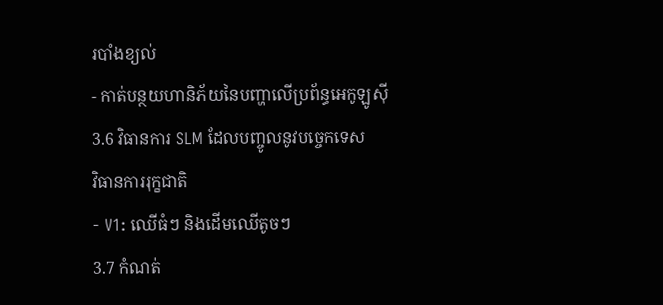របាំងខ្យល់
- កាត់បន្ថយហានិភ័យនៃបញ្ហាលើប្រព័ន្ធអេកូឡូស៊ី
3.6 វិធានការ SLM ដែលបញ្ចូលនូវបច្ចេកទេស
វិធានការរុក្ខជាតិ
- V1: ឈើធំៗ និងដើមឈើតូចៗ
3.7 កំណត់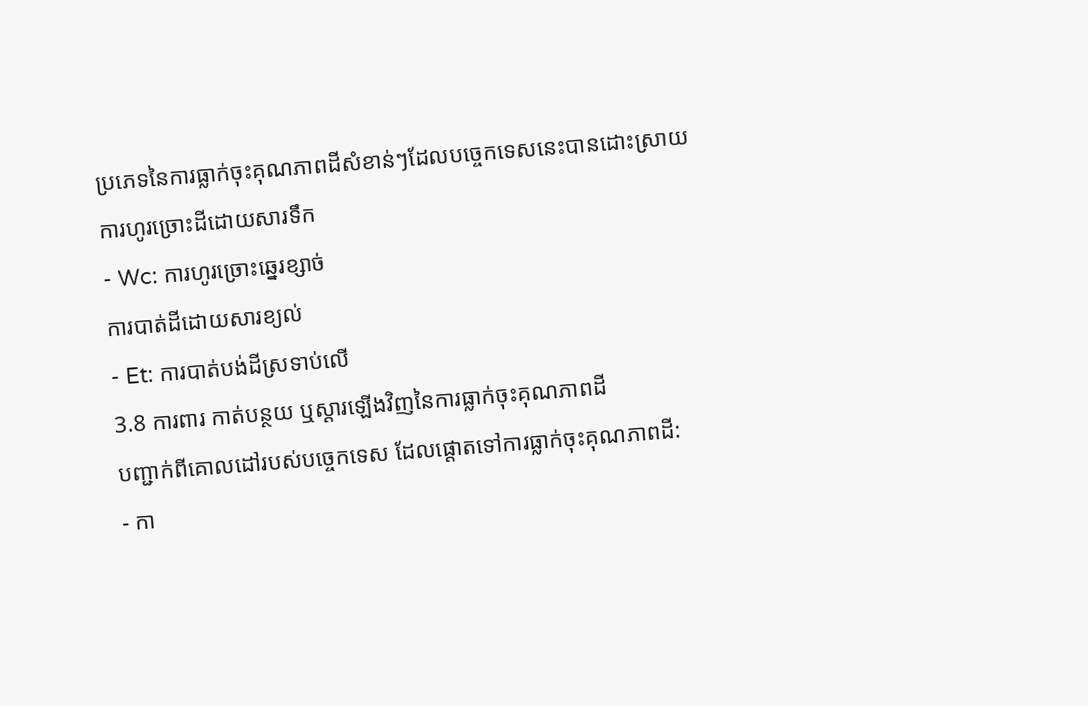ប្រភេទនៃការធ្លាក់ចុះគុណភាពដីសំខាន់ៗដែលបច្ចេកទេសនេះបានដោះស្រាយ
ការហូរច្រោះដីដោយសារទឹក
- Wc: ការហូរច្រោះឆ្នេរខ្សាច់
ការបាត់ដីដោយសារខ្យល់
- Et: ការបាត់បង់ដីស្រទាប់លើ
3.8 ការពារ កាត់បន្ថយ ឬស្តារឡើងវិញនៃការធ្លាក់ចុះគុណភាពដី
បញ្ជាក់ពីគោលដៅរបស់បច្ចេកទេស ដែលផ្តោតទៅការធ្លាក់ចុះគុណភាពដី:
- កា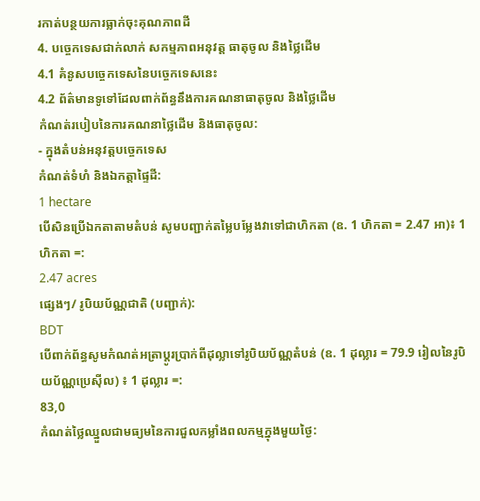រកាត់បន្ថយការធ្លាក់ចុះគុណភាពដី
4. បច្ចេកទេសជាក់លាក់ សកម្មភាពអនុវត្ត ធាតុចូល និងថ្លៃដើម
4.1 គំនូសបច្ចេកទេសនៃបច្ចេកទេសនេះ
4.2 ព័ត៌មានទូទៅដែលពាក់ព័ន្ធនឹងការគណនាធាតុចូល និងថ្លៃដើម
កំណត់របៀបនៃការគណនាថ្លៃដើម និងធាតុចូល:
- ក្នុងតំបន់អនុវត្តបច្ចេកទេស
កំណត់ទំហំ និងឯកត្តាផ្ទៃដី:
1 hectare
បើសិនប្រើឯកតាតាមតំបន់ សូមបញ្ជាក់តម្លៃបម្លែងវាទៅជាហិកតា (ឧ. 1 ហិកតា = 2.47 អា)៖ 1 ហិកតា =:
2.47 acres
ផ្សេងៗ/ រូបិយប័ណ្ណជាតិ (បញ្ជាក់):
BDT
បើពាក់ព័ន្ធសូមកំណត់អត្រាប្តូរប្រាក់ពីដុល្លាទៅរូបិយប័ណ្ណតំបន់ (ឧ. 1 ដុល្លារ = 79.9 រៀលនៃរូបិយប័ណ្ណប្រេស៊ីល) ៖ 1 ដុល្លារ =:
83,0
កំណត់ថ្លៃឈ្នួលជាមធ្យមនៃការជួលកម្លាំងពលកម្មក្នុងមួយថ្ងៃ: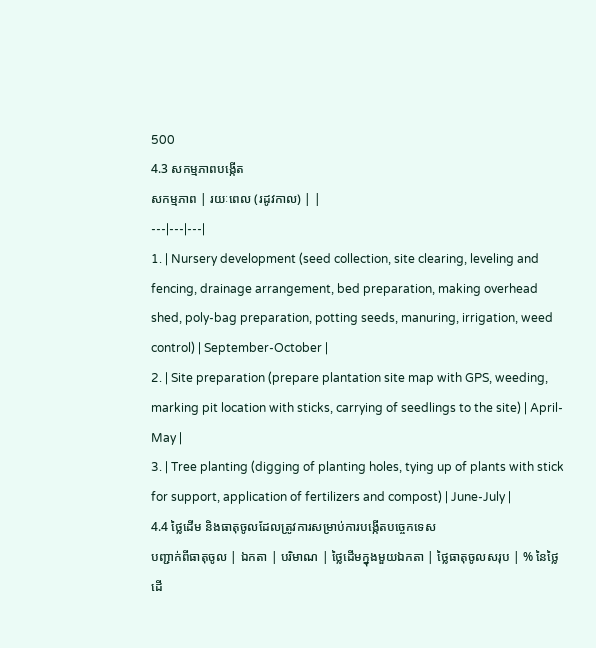500
4.3 សកម្មភាពបង្កើត
សកម្មភាព | រយៈពេល (រដូវកាល) | |
---|---|---|
1. | Nursery development (seed collection, site clearing, leveling and fencing, drainage arrangement, bed preparation, making overhead shed, poly-bag preparation, potting seeds, manuring, irrigation, weed control) | September-October |
2. | Site preparation (prepare plantation site map with GPS, weeding, marking pit location with sticks, carrying of seedlings to the site) | April-May |
3. | Tree planting (digging of planting holes, tying up of plants with stick for support, application of fertilizers and compost) | June-July |
4.4 ថ្លៃដើម និងធាតុចូលដែលត្រូវការសម្រាប់ការបង្កើតបច្ចេកទេស
បញ្ជាក់ពីធាតុចូល | ឯកតា | បរិមាណ | ថ្លៃដើមក្នុងមួយឯកតា | ថ្លៃធាតុចូលសរុប | % នៃថ្លៃដើ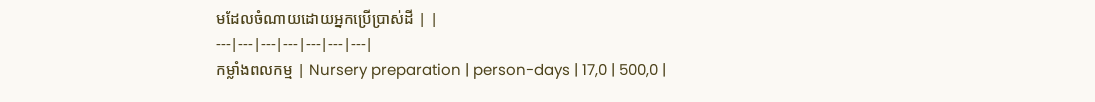មដែលចំណាយដោយអ្នកប្រើប្រាស់ដី | |
---|---|---|---|---|---|---|
កម្លាំងពលកម្ម | Nursery preparation | person-days | 17,0 | 500,0 |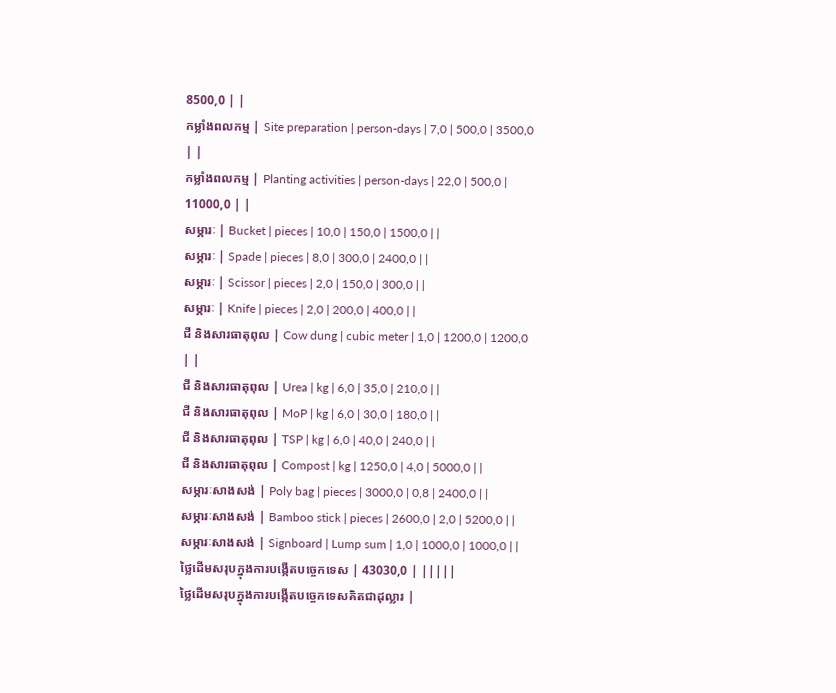8500,0 | |
កម្លាំងពលកម្ម | Site preparation | person-days | 7,0 | 500,0 | 3500,0 | |
កម្លាំងពលកម្ម | Planting activities | person-days | 22,0 | 500,0 | 11000,0 | |
សម្ភារៈ | Bucket | pieces | 10,0 | 150,0 | 1500,0 | |
សម្ភារៈ | Spade | pieces | 8,0 | 300,0 | 2400,0 | |
សម្ភារៈ | Scissor | pieces | 2,0 | 150,0 | 300,0 | |
សម្ភារៈ | Knife | pieces | 2,0 | 200,0 | 400,0 | |
ជី និងសារធាតុពុល | Cow dung | cubic meter | 1,0 | 1200,0 | 1200,0 | |
ជី និងសារធាតុពុល | Urea | kg | 6,0 | 35,0 | 210,0 | |
ជី និងសារធាតុពុល | MoP | kg | 6,0 | 30,0 | 180,0 | |
ជី និងសារធាតុពុល | TSP | kg | 6,0 | 40,0 | 240,0 | |
ជី និងសារធាតុពុល | Compost | kg | 1250,0 | 4,0 | 5000,0 | |
សម្ភារៈសាងសង់ | Poly bag | pieces | 3000,0 | 0,8 | 2400,0 | |
សម្ភារៈសាងសង់ | Bamboo stick | pieces | 2600,0 | 2,0 | 5200,0 | |
សម្ភារៈសាងសង់ | Signboard | Lump sum | 1,0 | 1000,0 | 1000,0 | |
ថ្លៃដើមសរុបក្នុងការបង្កើតបច្ចេកទេស | 43030,0 | |||||
ថ្លៃដើមសរុបក្នុងការបង្កើតបច្ចេកទេសគិតជាដុល្លារ |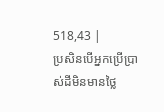518,43 |
ប្រសិនបើអ្នកប្រើប្រាស់ដីមិនមានថ្លៃ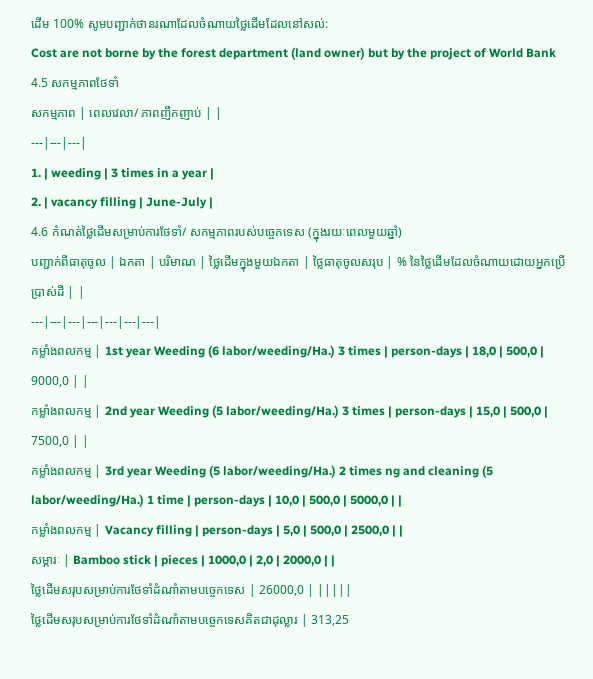ដើម 100% សូមបញ្ជាក់ថានរណាដែលចំណាយថ្លៃដើមដែលនៅសល់:
Cost are not borne by the forest department (land owner) but by the project of World Bank
4.5 សកម្មភាពថែទាំ
សកម្មភាព | ពេលវេលា/ ភាពញឹកញាប់ | |
---|---|---|
1. | weeding | 3 times in a year |
2. | vacancy filling | June-July |
4.6 កំណត់ថ្លៃដើមសម្រាប់ការថែទាំ/ សកម្មភាពរបស់បច្ចេកទេស (ក្នុងរយៈពេលមួយឆ្នាំ)
បញ្ជាក់ពីធាតុចូល | ឯកតា | បរិមាណ | ថ្លៃដើមក្នុងមួយឯកតា | ថ្លៃធាតុចូលសរុប | % នៃថ្លៃដើមដែលចំណាយដោយអ្នកប្រើប្រាស់ដី | |
---|---|---|---|---|---|---|
កម្លាំងពលកម្ម | 1st year Weeding (6 labor/weeding/Ha.) 3 times | person-days | 18,0 | 500,0 | 9000,0 | |
កម្លាំងពលកម្ម | 2nd year Weeding (5 labor/weeding/Ha.) 3 times | person-days | 15,0 | 500,0 | 7500,0 | |
កម្លាំងពលកម្ម | 3rd year Weeding (5 labor/weeding/Ha.) 2 times ng and cleaning (5 labor/weeding/Ha.) 1 time | person-days | 10,0 | 500,0 | 5000,0 | |
កម្លាំងពលកម្ម | Vacancy filling | person-days | 5,0 | 500,0 | 2500,0 | |
សម្ភារៈ | Bamboo stick | pieces | 1000,0 | 2,0 | 2000,0 | |
ថ្លៃដើមសរុបសម្រាប់ការថែទាំដំណាំតាមបច្ចេកទេស | 26000,0 | |||||
ថ្លៃដើមសរុបសម្រាប់ការថែទាំដំណាំតាមបច្ចេកទេសគិតជាដុល្លារ | 313,25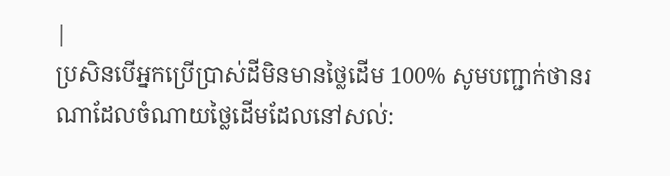|
ប្រសិនបើអ្នកប្រើប្រាស់ដីមិនមានថ្លៃដើម 100% សូមបញ្ជាក់ថានរណាដែលចំណាយថ្លៃដើមដែលនៅសល់: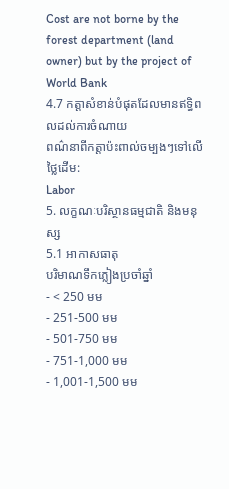Cost are not borne by the forest department (land owner) but by the project of World Bank
4.7 កត្តាសំខាន់បំផុតដែលមានឥទ្ធិពលដល់ការចំណាយ
ពណ៌នាពីកត្តាប៉ះពាល់ចម្បងៗទៅលើថ្លៃដើម:
Labor
5. លក្ខណៈបរិស្ថានធម្មជាតិ និងមនុស្ស
5.1 អាកាសធាតុ
បរិមាណទឹកភ្លៀងប្រចាំឆ្នាំ
- < 250 មម
- 251-500 មម
- 501-750 មម
- 751-1,000 មម
- 1,001-1,500 មម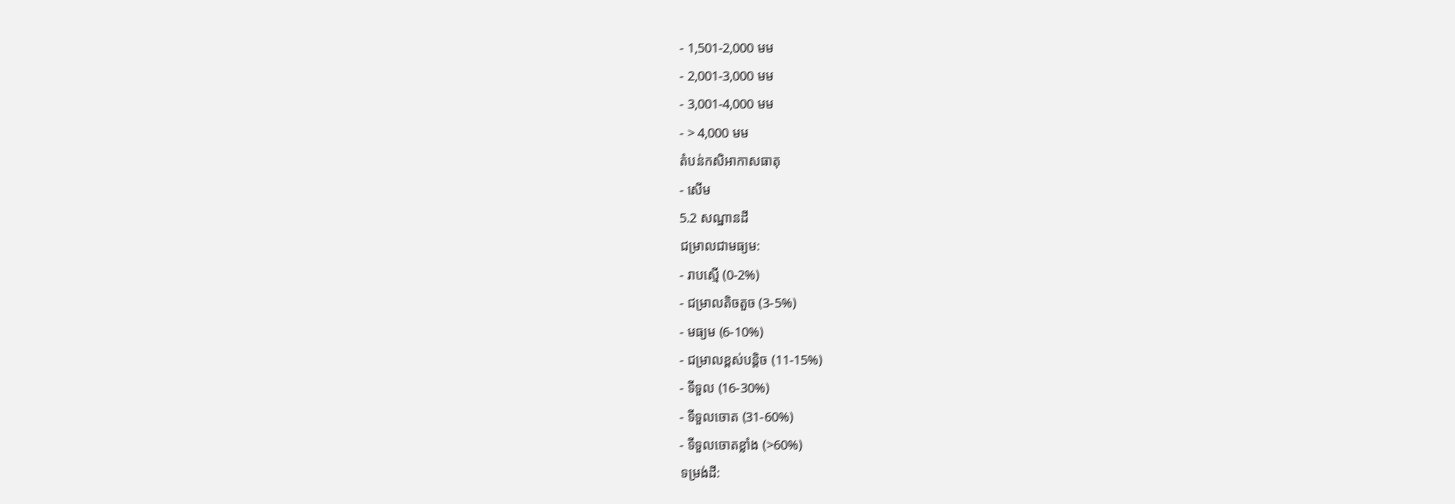- 1,501-2,000 មម
- 2,001-3,000 មម
- 3,001-4,000 មម
- > 4,000 មម
តំបន់កសិអាកាសធាតុ
- សើម
5.2 សណ្ឋានដី
ជម្រាលជាមធ្យម:
- រាបស្មើ (0-2%)
- ជម្រាលតិចតួច (3-5%)
- មធ្យម (6-10%)
- ជម្រាលខ្ពស់បន្តិច (11-15%)
- ទីទួល (16-30%)
- ទីទួលចោត (31-60%)
- ទីទួលចោតខ្លាំង (>60%)
ទម្រង់ដី: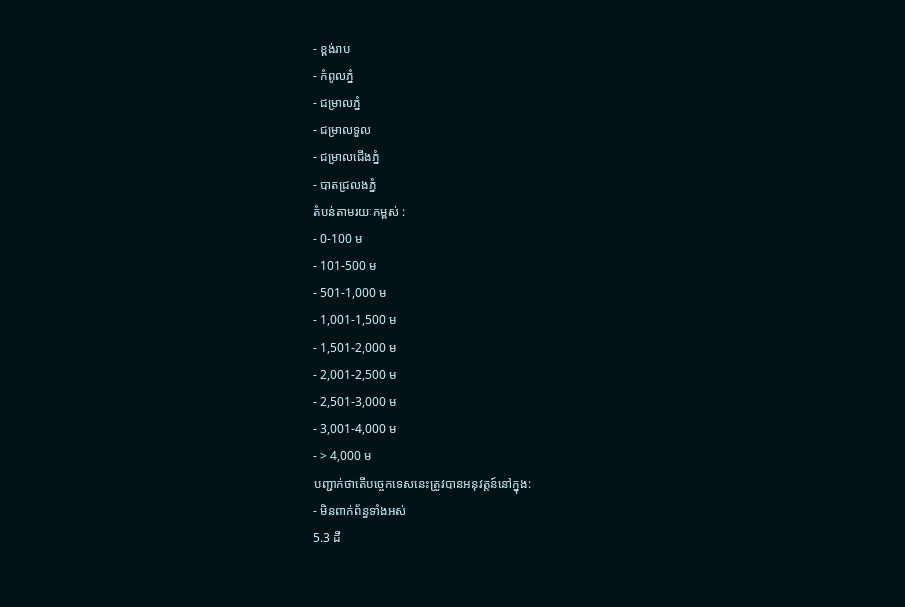- ខ្ពង់រាប
- កំពូលភ្នំ
- ជម្រាលភ្នំ
- ជម្រាលទួល
- ជម្រាលជើងភ្នំ
- បាតជ្រលងភ្នំ
តំបន់តាមរយៈកម្ពស់ :
- 0-100 ម
- 101-500 ម
- 501-1,000 ម
- 1,001-1,500 ម
- 1,501-2,000 ម
- 2,001-2,500 ម
- 2,501-3,000 ម
- 3,001-4,000 ម
- > 4,000 ម
បញ្ជាក់ថាតើបច្ចេកទេសនេះត្រូវបានអនុវត្តន៍នៅក្នុង:
- មិនពាក់ព័ន្ធទាំងអស់
5.3 ដី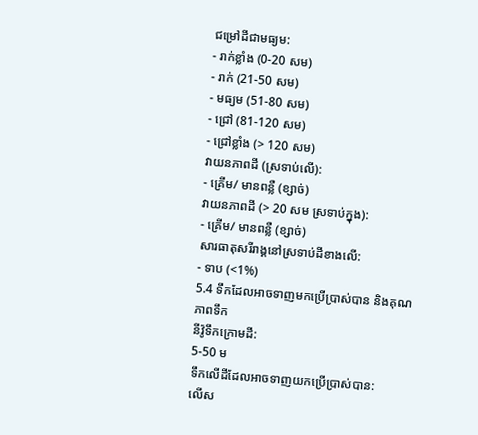ជម្រៅដីជាមធ្យម:
- រាក់ខ្លាំង (0-20 សម)
- រាក់ (21-50 សម)
- មធ្យម (51-80 សម)
- ជ្រៅ (81-120 សម)
- ជ្រៅខ្លាំង (> 120 សម)
វាយនភាពដី (ស្រទាប់លើ):
- គ្រើម/ មានពន្លឺ (ខ្សាច់)
វាយនភាពដី (> 20 សម ស្រទាប់ក្នុង):
- គ្រើម/ មានពន្លឺ (ខ្សាច់)
សារធាតុសរីរាង្គនៅស្រទាប់ដីខាងលើ:
- ទាប (<1%)
5.4 ទឹកដែលអាចទាញមកប្រើប្រាស់បាន និងគុណភាពទឹក
នីវ៉ូទឹកក្រោមដី:
5-50 ម
ទឹកលើដីដែលអាចទាញយកប្រើប្រាស់បាន:
លើស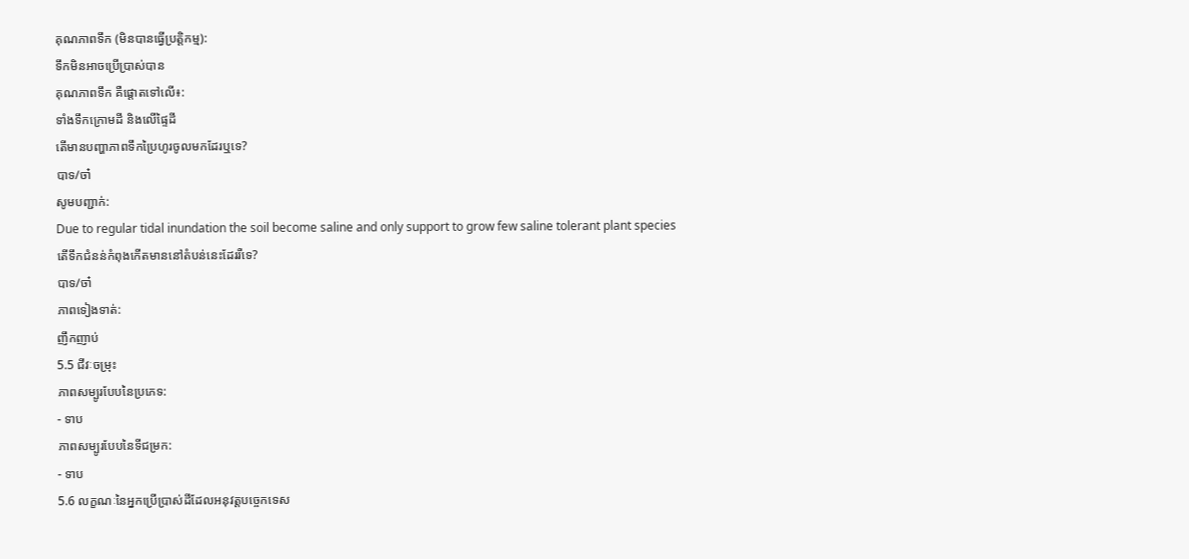គុណភាពទឹក (មិនបានធ្វើប្រត្តិកម្ម):
ទឹកមិនអាចប្រើប្រាស់បាន
គុណភាពទឹក គឺផ្តោតទៅលើ៖:
ទាំងទឹកក្រោមដី និងលើផ្ទៃដី
តើមានបញ្ហាភាពទឹកប្រៃហូរចូលមកដែរឬទេ?
បាទ/ចា៎
សូមបញ្ជាក់:
Due to regular tidal inundation the soil become saline and only support to grow few saline tolerant plant species
តើទឹកជំនន់កំពុងកើតមាននៅតំបន់នេះដែររឺទេ?
បាទ/ចា៎
ភាពទៀងទាត់:
ញឹកញាប់
5.5 ជីវៈចម្រុះ
ភាពសម្បូរបែបនៃប្រភេទ:
- ទាប
ភាពសម្បូរបែបនៃទីជម្រក:
- ទាប
5.6 លក្ខណៈនៃអ្នកប្រើប្រាស់ដីដែលអនុវត្តបច្ចេកទេស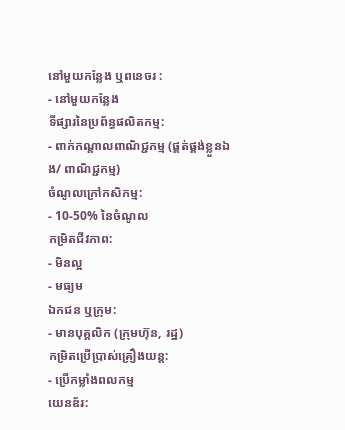នៅមួយកន្លែង ឬពនេចរ :
- នៅមួយកន្លែង
ទីផ្សារនៃប្រព័ន្ធផលិតកម្ម:
- ពាក់កណ្តាលពាណិជ្ជកម្ម (ផ្គត់ផ្គង់ខ្លួនឯង/ ពាណិជ្ជកម្ម)
ចំណូលក្រៅកសិកម្ម:
- 10-50% នៃចំណូល
កម្រិតជីវភាព:
- មិនល្អ
- មធ្យម
ឯកជន ឬក្រុម:
- មានបុគ្គលិក (ក្រុមហ៊ុន, រដ្ឋ)
កម្រិតប្រើប្រាស់គ្រឿងយន្ត:
- ប្រើកម្លាំងពលកម្ម
យេនឌ័រ: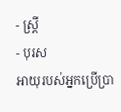- ស្ត្រី
- បុរស
អាយុរបស់អ្នកប្រើប្រា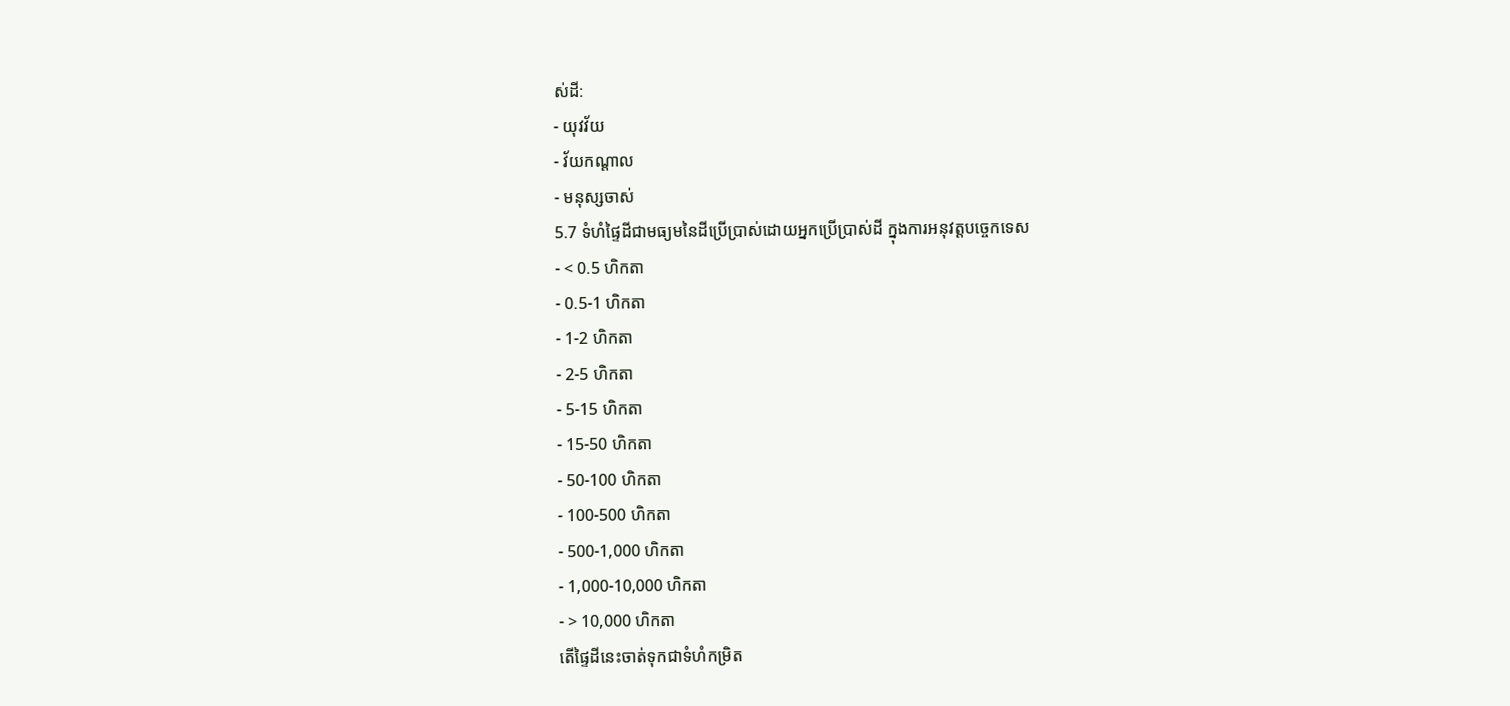ស់ដី:
- យុវវ័យ
- វ័យកណ្តាល
- មនុស្សចាស់
5.7 ទំហំផ្ទៃដីជាមធ្យមនៃដីប្រើប្រាស់ដោយអ្នកប្រើប្រាស់ដី ក្នុងការអនុវត្តបច្ចេកទេស
- < 0.5 ហិកតា
- 0.5-1 ហិកតា
- 1-2 ហិកតា
- 2-5 ហិកតា
- 5-15 ហិកតា
- 15-50 ហិកតា
- 50-100 ហិកតា
- 100-500 ហិកតា
- 500-1,000 ហិកតា
- 1,000-10,000 ហិកតា
- > 10,000 ហិកតា
តើផ្ទៃដីនេះចាត់ទុកជាទំហំកម្រិត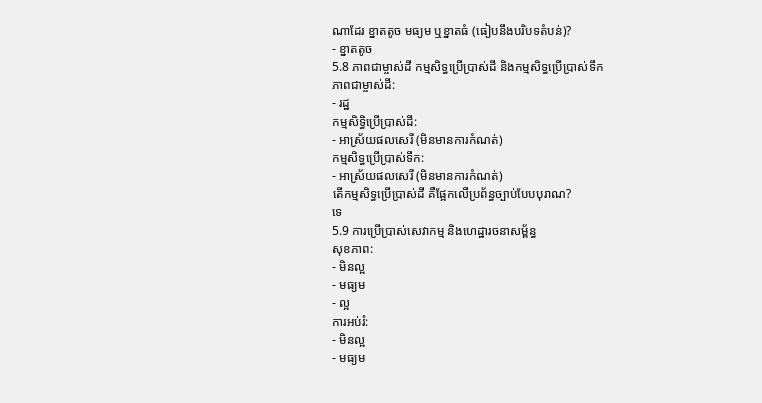ណាដែរ ខ្នាតតូច មធ្យម ឬខ្នាតធំ (ធៀបនឹងបរិបទតំបន់)?
- ខ្នាតតូច
5.8 ភាពជាម្ចាស់ដី កម្មសិទ្ធប្រើប្រាស់ដី និងកម្មសិទ្ធប្រើប្រាស់ទឹក
ភាពជាម្ចាស់ដី:
- រដ្ឋ
កម្មសិទ្ធិប្រើប្រាស់ដី:
- អាស្រ័យផលសេរី (មិនមានការកំណត់)
កម្មសិទ្ធប្រើប្រាស់ទឹក:
- អាស្រ័យផលសេរី (មិនមានការកំណត់)
តើកម្មសិទ្ធប្រើប្រាស់ដី គឺផ្អែកលើប្រព័ន្ធច្បាប់បែបបុរាណ?
ទេ
5.9 ការប្រើប្រាស់សេវាកម្ម និងហេដ្ឋារចនាសម្ព័ន្ធ
សុខភាព:
- មិនល្អ
- មធ្យម
- ល្អ
ការអប់រំ:
- មិនល្អ
- មធ្យម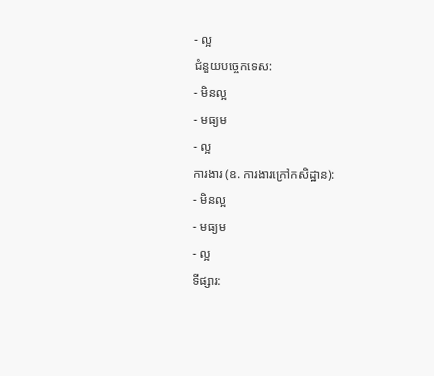- ល្អ
ជំនួយបច្ចេកទេស:
- មិនល្អ
- មធ្យម
- ល្អ
ការងារ (ឧ. ការងារក្រៅកសិដ្ឋាន):
- មិនល្អ
- មធ្យម
- ល្អ
ទីផ្សារ: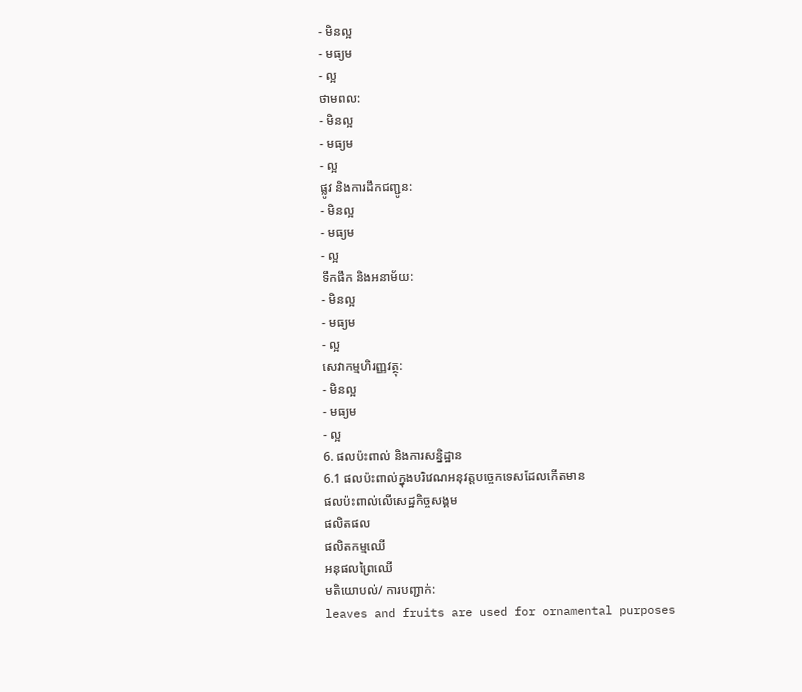- មិនល្អ
- មធ្យម
- ល្អ
ថាមពល:
- មិនល្អ
- មធ្យម
- ល្អ
ផ្លូវ និងការដឹកជញ្ជូន:
- មិនល្អ
- មធ្យម
- ល្អ
ទឹកផឹក និងអនាម័យ:
- មិនល្អ
- មធ្យម
- ល្អ
សេវាកម្មហិរញ្ញវត្ថុ:
- មិនល្អ
- មធ្យម
- ល្អ
6. ផលប៉ះពាល់ និងការសន្និដ្ឋាន
6.1 ផលប៉ះពាល់ក្នុងបរិវេណអនុវត្តបច្ចេកទេសដែលកើតមាន
ផលប៉ះពាល់លើសេដ្ឋកិច្ចសង្គម
ផលិតផល
ផលិតកម្មឈើ
អនុផលព្រៃឈើ
មតិយោបល់/ ការបញ្ជាក់:
leaves and fruits are used for ornamental purposes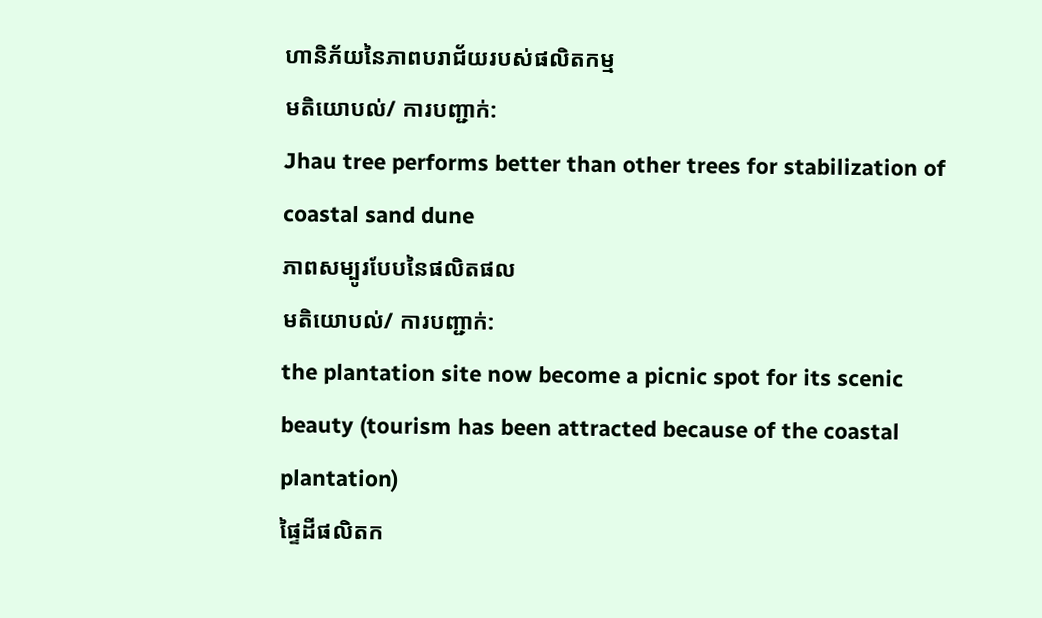ហានិភ័យនៃភាពបរាជ័យរបស់ផលិតកម្ម
មតិយោបល់/ ការបញ្ជាក់:
Jhau tree performs better than other trees for stabilization of coastal sand dune
ភាពសម្បូរបែបនៃផលិតផល
មតិយោបល់/ ការបញ្ជាក់:
the plantation site now become a picnic spot for its scenic beauty (tourism has been attracted because of the coastal plantation)
ផ្ទៃដីផលិតក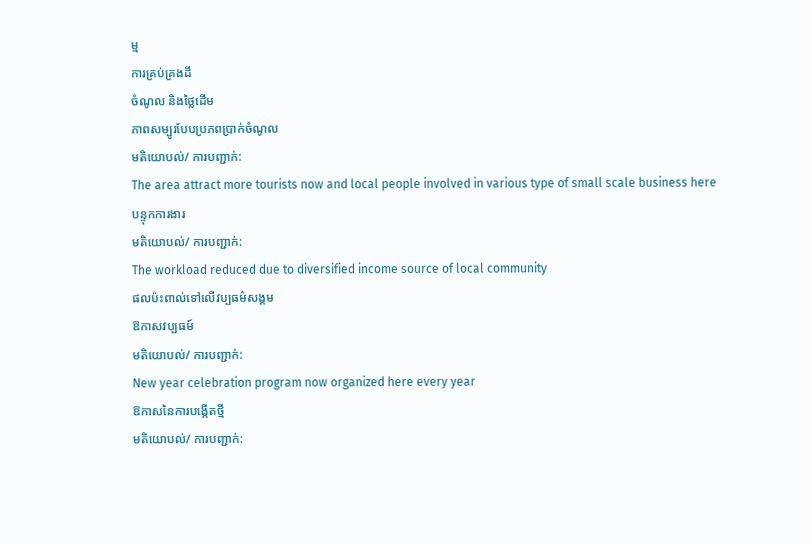ម្ម
ការគ្រប់គ្រងដី
ចំណូល និងថ្លៃដើម
ភាពសម្បូរបែបប្រភពប្រាក់ចំណូល
មតិយោបល់/ ការបញ្ជាក់:
The area attract more tourists now and local people involved in various type of small scale business here
បន្ទុកការងារ
មតិយោបល់/ ការបញ្ជាក់:
The workload reduced due to diversified income source of local community
ផលប៉ះពាល់ទៅលើវប្បធម៌សង្គម
ឱកាសវប្បធម៍
មតិយោបល់/ ការបញ្ជាក់:
New year celebration program now organized here every year
ឱកាសនៃការបង្កើតថ្មី
មតិយោបល់/ ការបញ្ជាក់: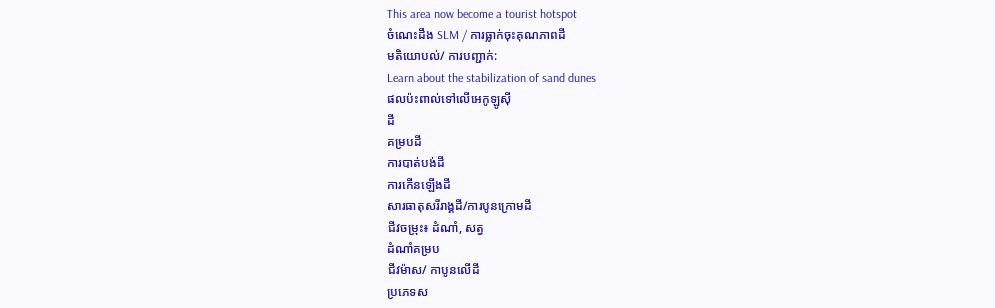This area now become a tourist hotspot
ចំណេះដឹង SLM / ការធ្លាក់ចុះគុណភាពដី
មតិយោបល់/ ការបញ្ជាក់:
Learn about the stabilization of sand dunes
ផលប៉ះពាល់ទៅលើអេកូឡូស៊ី
ដី
គម្របដី
ការបាត់បង់ដី
ការកើនឡើងដី
សារធាតុសរីរាង្គដី/ការបូនក្រោមដី
ជីវចម្រុះ៖ ដំណាំ, សត្វ
ដំណាំគម្រប
ជីវម៉ាស/ កាបូនលើដី
ប្រភេទស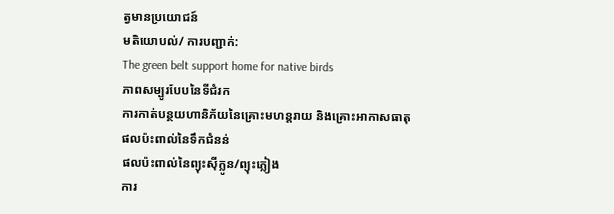ត្វមានប្រយោជន៍
មតិយោបល់/ ការបញ្ជាក់:
The green belt support home for native birds
ភាពសម្បូរបែបនៃទីជំរក
ការកាត់បន្ថយហានិភ័យនៃគ្រោះមហន្តរាយ និងគ្រោះអាកាសធាតុ
ផលប៉ះពាល់នៃទឹកជំនន់
ផលប៉ះពាល់នៃព្យុះស៊ីក្លូន/ព្យុះភ្លៀង
ការ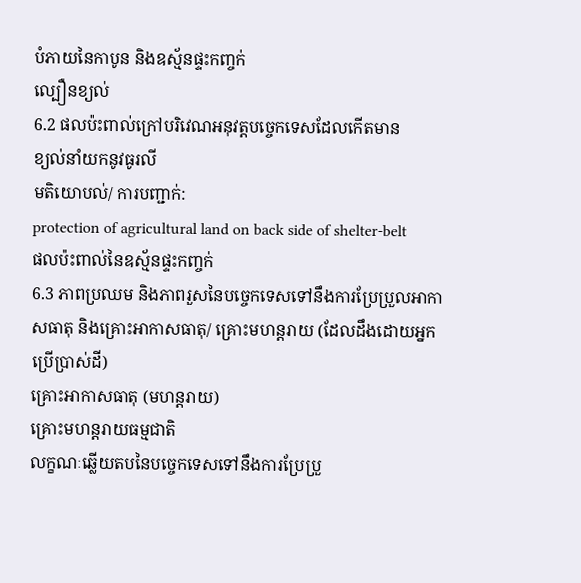បំភាយនៃកាបូន និងឧស្ម័នផ្ទះកញ្ចក់
ល្បឿនខ្យល់
6.2 ផលប៉ះពាល់ក្រៅបរិវេណអនុវត្តបច្ចេកទេសដែលកើតមាន
ខ្យល់នាំយកនូវធូរលី
មតិយោបល់/ ការបញ្ជាក់:
protection of agricultural land on back side of shelter-belt
ផលប៉ះពាល់នៃឧស្ម័នផ្ទះកញ្ចក់
6.3 ភាពប្រឈម និងភាពរួសនៃបច្ចេកទេសទៅនឹងការប្រែប្រួលអាកាសធាតុ និងគ្រោះអាកាសធាតុ/ គ្រោះមហន្តរាយ (ដែលដឹងដោយអ្នកប្រើប្រាស់ដី)
គ្រោះអាកាសធាតុ (មហន្តរាយ)
គ្រោះមហន្តរាយធម្មជាតិ
លក្ខណៈឆ្លើយតបនៃបច្ចេកទេសទៅនឹងការប្រែប្រួ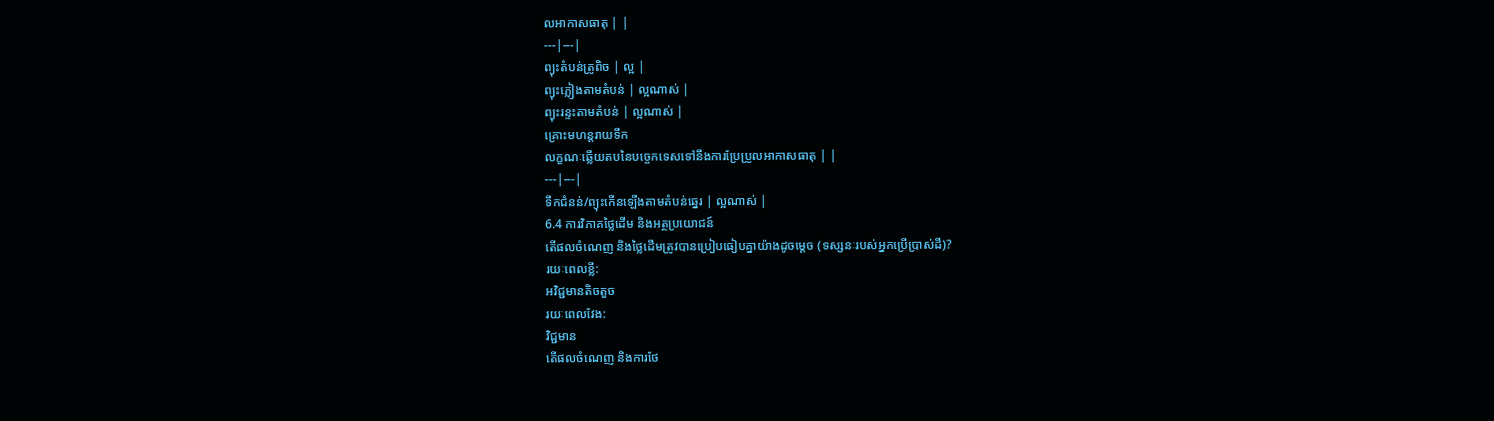លអាកាសធាតុ | |
---|---|
ព្យុះតំបន់ត្រូពិច | ល្អ |
ព្យុះភ្លៀងតាមតំបន់ | ល្អណាស់ |
ព្យុះរន្ទះតាមតំបន់ | ល្អណាស់ |
គ្រោះមហន្តរាយទឹក
លក្ខណៈឆ្លើយតបនៃបច្ចេកទេសទៅនឹងការប្រែប្រួលអាកាសធាតុ | |
---|---|
ទឹកជំនន់/ព្យុះកើនឡើងតាមតំបន់ឆ្នេរ | ល្អណាស់ |
6.4 ការវិភាគថ្លៃដើម និងអត្ថប្រយោជន៍
តើផលចំណេញ និងថ្លៃដើមត្រូវបានប្រៀបធៀបគ្នាយ៉ាងដូចម្តេច (ទស្សនៈរបស់អ្នកប្រើប្រាស់ដី)?
រយៈពេលខ្លី:
អវិជ្ជមានតិចតួច
រយៈពេលវែង:
វិជ្ជមាន
តើផលចំណេញ និងការថែ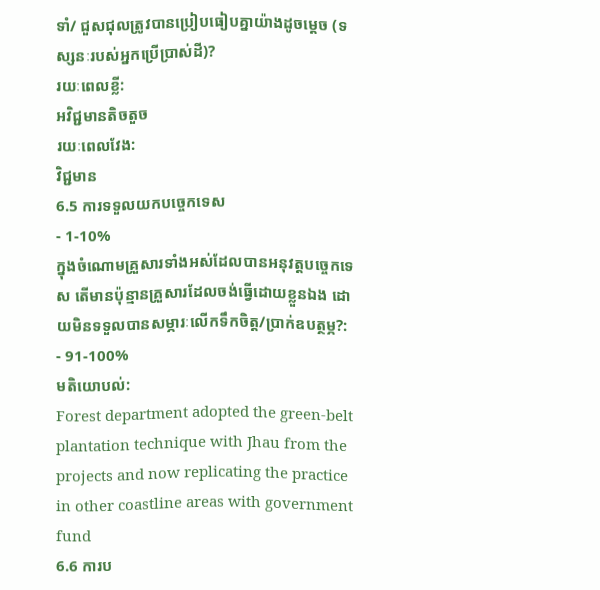ទាំ/ ជួសជុលត្រូវបានប្រៀបធៀបគ្នាយ៉ាងដូចម្តេច (ទស្សនៈរបស់អ្នកប្រើប្រាស់ដី)?
រយៈពេលខ្លី:
អវិជ្ជមានតិចតួច
រយៈពេលវែង:
វិជ្ជមាន
6.5 ការទទួលយកបច្ចេកទេស
- 1-10%
ក្នុងចំណោមគ្រួសារទាំងអស់ដែលបានអនុវត្តបច្ចេកទេស តើមានប៉ុន្មានគ្រួសារដែលចង់ធ្វើដោយខ្លួនឯង ដោយមិនទទួលបានសម្ភារៈលើកទឹកចិត្ត/ប្រាក់ឧបត្ថម្ភ?:
- 91-100%
មតិយោបល់:
Forest department adopted the green-belt plantation technique with Jhau from the projects and now replicating the practice in other coastline areas with government fund
6.6 ការប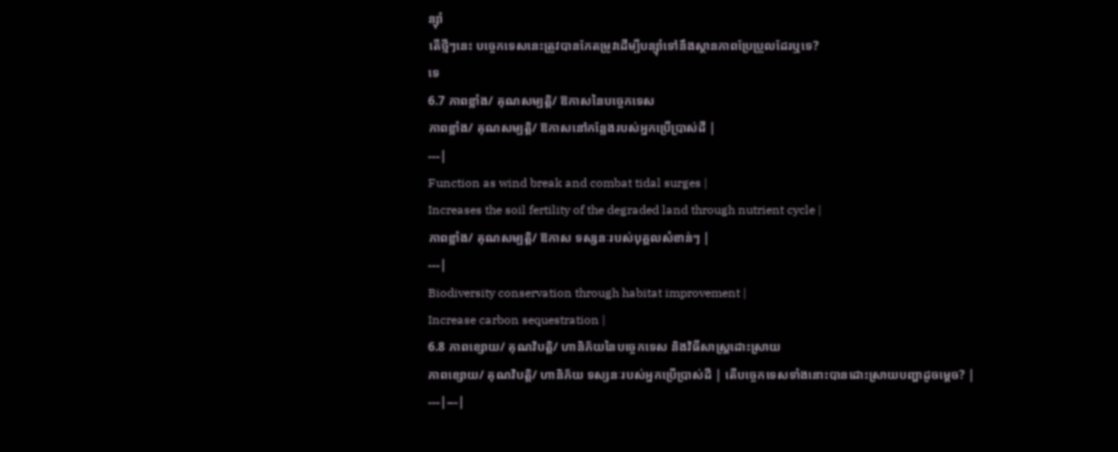ន្សុំា
តើថ្មីៗនេះ បច្ចេកទេសនេះត្រូវបានកែតម្រូវដើម្បីបន្ស៊ាំទៅនឹងស្ថានភាពប្រែប្រួលដែរឬទេ?
ទេ
6.7 ភាពខ្លាំង/ គុណសម្បត្តិ/ ឱកាសនៃបច្ចេកទេស
ភាពខ្លាំង/ គុណសម្បត្តិ/ ឱកាសនៅកន្លែងរបស់អ្នកប្រើប្រាស់ដី |
---|
Function as wind break and combat tidal surges |
Increases the soil fertility of the degraded land through nutrient cycle |
ភាពខ្លាំង/ គុណសម្បត្តិ/ ឱកាស ទស្សនៈរបស់បុគ្គលសំខាន់ៗ |
---|
Biodiversity conservation through habitat improvement |
Increase carbon sequestration |
6.8 ភាពខ្សោយ/ គុណវិបត្តិ/ ហានិភ័យនៃបច្ចេកទេស និងវិធីសាស្ត្រដោះស្រាយ
ភាពខ្សោយ/ គុណវិបត្តិ/ ហានិភ័យ ទស្សនៈរបស់អ្នកប្រើប្រាស់ដី | តើបច្ចេកទេសទាំងនោះបានដោះស្រាយបញ្ហាដូចម្តេច? |
---|---|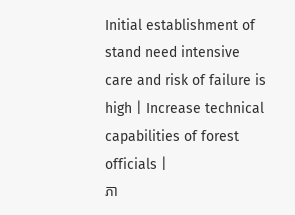Initial establishment of stand need intensive care and risk of failure is high | Increase technical capabilities of forest officials |
ភា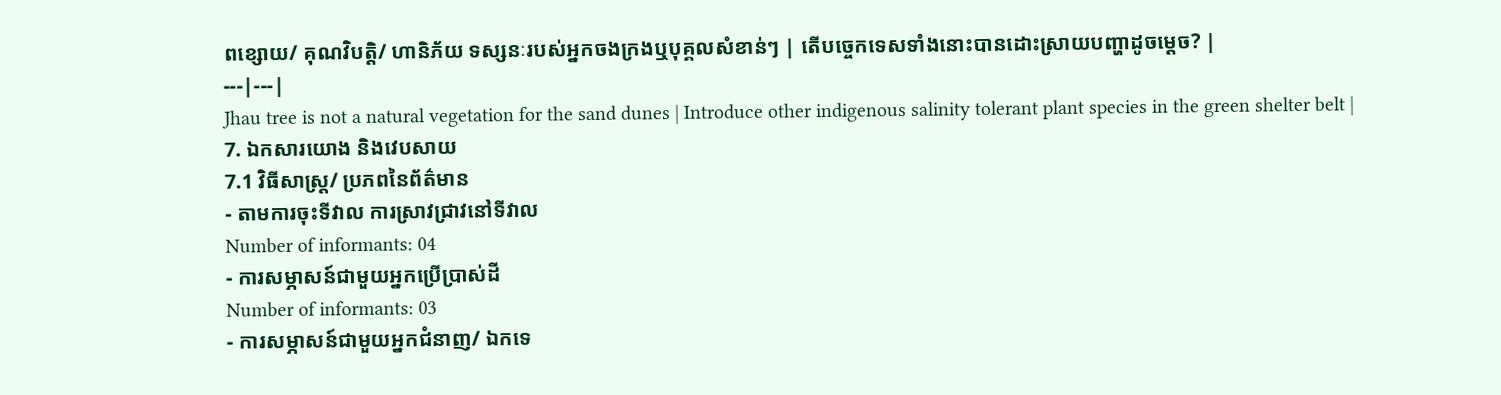ពខ្សោយ/ គុណវិបត្តិ/ ហានិភ័យ ទស្សនៈរបស់អ្នកចងក្រងឬបុគ្គលសំខាន់ៗ | តើបច្ចេកទេសទាំងនោះបានដោះស្រាយបញ្ហាដូចម្តេច? |
---|---|
Jhau tree is not a natural vegetation for the sand dunes | Introduce other indigenous salinity tolerant plant species in the green shelter belt |
7. ឯកសារយោង និងវេបសាយ
7.1 វិធីសាស្ត្រ/ ប្រភពនៃព័ត៌មាន
- តាមការចុះទីវាល ការស្រាវជ្រាវនៅទីវាល
Number of informants: 04
- ការសម្ភាសន៍ជាមួយអ្នកប្រើប្រាស់ដី
Number of informants: 03
- ការសម្ភាសន៍ជាមួយអ្នកជំនាញ/ ឯកទេ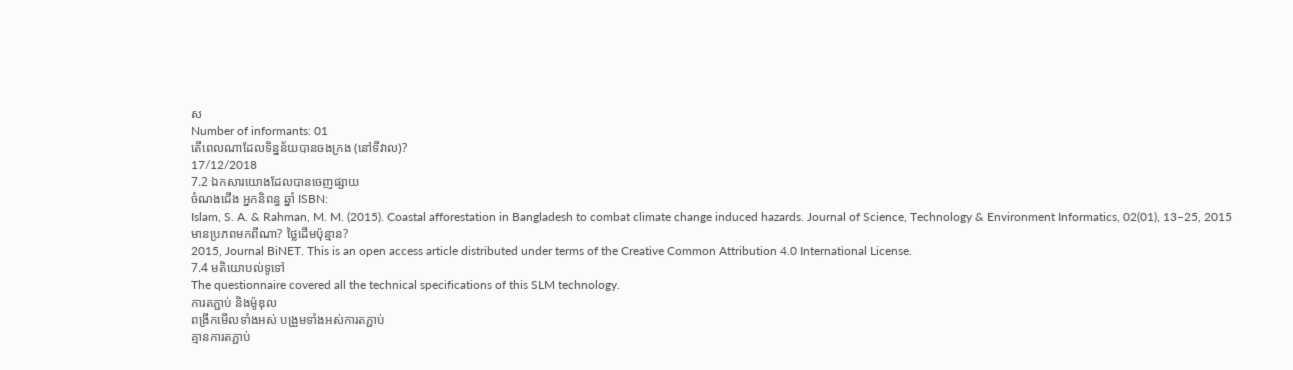ស
Number of informants: 01
តើពេលណាដែលទិន្នន័យបានចងក្រង (នៅទីវាល)?
17/12/2018
7.2 ឯកសារយោងដែលបានចេញផ្សាយ
ចំណងជើង អ្នកនិពន្ធ ឆ្នាំ ISBN:
Islam, S. A. & Rahman, M. M. (2015). Coastal afforestation in Bangladesh to combat climate change induced hazards. Journal of Science, Technology & Environment Informatics, 02(01), 13–25, 2015
មានប្រភពមកពីណា? ថ្លៃដើមប៉ុន្មាន?
2015, Journal BiNET. This is an open access article distributed under terms of the Creative Common Attribution 4.0 International License.
7.4 មតិយោបល់ទូទៅ
The questionnaire covered all the technical specifications of this SLM technology.
ការតភ្ជាប់ និងម៉ូឌុល
ពង្រីកមើលទាំងអស់ បង្រួមទាំងអស់ការតភ្ជាប់
គ្មានការតភ្ជាប់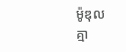ម៉ូឌុល
គ្មា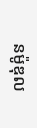នម៉ូឌុល